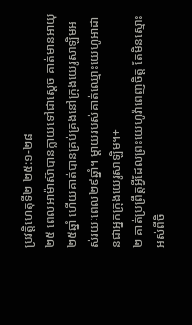ប្រវត្តិហេតុទី២ ២៥:១-២៨
២៥ ពេលអាម៉ាស៊ាបានក្លាយទៅជាស្ដេច គាត់មានអាយុ២៥ឆ្នាំ ហើយគាត់បានគ្រប់គ្រងនៅក្រុងយេរូសាឡិមអស់រយៈពេល២៩ឆ្នាំ។ ម្ដាយរបស់គាត់ឈ្មោះយេហូអាដានជាអ្នកក្រុងយេរូសាឡិម។+
២ គាត់ប្រព្រឹត្តអ្វីដែលព្រះយេហូវ៉ាពេញចិត្ត តែមិនស្មោះអស់ពីចិ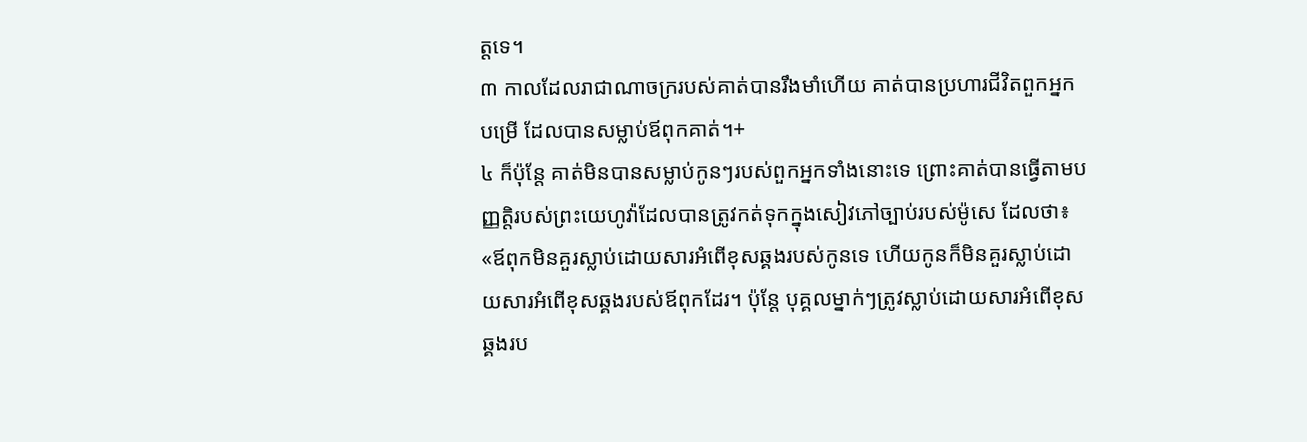ត្តទេ។
៣ កាលដែលរាជាណាចក្ររបស់គាត់បានរឹងមាំហើយ គាត់បានប្រហារជីវិតពួកអ្នកបម្រើ ដែលបានសម្លាប់ឪពុកគាត់។+
៤ ក៏ប៉ុន្តែ គាត់មិនបានសម្លាប់កូនៗរបស់ពួកអ្នកទាំងនោះទេ ព្រោះគាត់បានធ្វើតាមបញ្ញត្តិរបស់ព្រះយេហូវ៉ាដែលបានត្រូវកត់ទុកក្នុងសៀវភៅច្បាប់របស់ម៉ូសេ ដែលថា៖ «ឪពុកមិនគួរស្លាប់ដោយសារអំពើខុសឆ្គងរបស់កូនទេ ហើយកូនក៏មិនគួរស្លាប់ដោយសារអំពើខុសឆ្គងរបស់ឪពុកដែរ។ ប៉ុន្តែ បុគ្គលម្នាក់ៗត្រូវស្លាប់ដោយសារអំពើខុសឆ្គងរប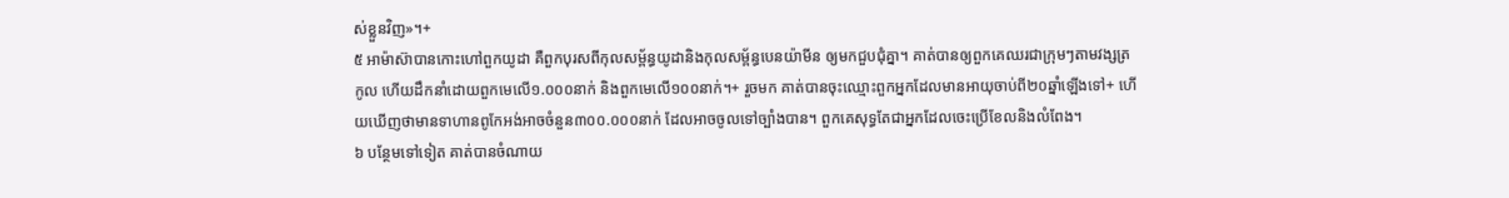ស់ខ្លួនវិញ»។+
៥ អាម៉ាស៊ាបានកោះហៅពួកយូដា គឺពួកបុរសពីកុលសម្ព័ន្ធយូដានិងកុលសម្ព័ន្ធបេនយ៉ាមីន ឲ្យមកជួបជុំគ្នា។ គាត់បានឲ្យពួកគេឈរជាក្រុមៗតាមវង្សត្រកូល ហើយដឹកនាំដោយពួកមេលើ១.០០០នាក់ និងពួកមេលើ១០០នាក់។+ រួចមក គាត់បានចុះឈ្មោះពួកអ្នកដែលមានអាយុចាប់ពី២០ឆ្នាំឡើងទៅ+ ហើយឃើញថាមានទាហានពូកែអង់អាចចំនួន៣០០.០០០នាក់ ដែលអាចចូលទៅច្បាំងបាន។ ពួកគេសុទ្ធតែជាអ្នកដែលចេះប្រើខែលនិងលំពែង។
៦ បន្ថែមទៅទៀត គាត់បានចំណាយ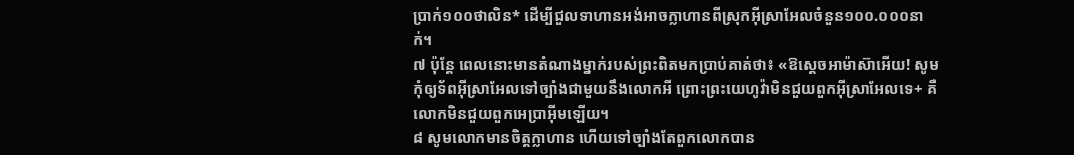ប្រាក់១០០ថាលិន* ដើម្បីជួលទាហានអង់អាចក្លាហានពីស្រុកអ៊ីស្រាអែលចំនួន១០០.០០០នាក់។
៧ ប៉ុន្តែ ពេលនោះមានតំណាងម្នាក់របស់ព្រះពិតមកប្រាប់គាត់ថា៖ «ឱស្ដេចអាម៉ាស៊ាអើយ! សូមកុំឲ្យទ័ពអ៊ីស្រាអែលទៅច្បាំងជាមួយនឹងលោកអី ព្រោះព្រះយេហូវ៉ាមិនជួយពួកអ៊ីស្រាអែលទេ+ គឺលោកមិនជួយពួកអេប្រាអ៊ីមឡើយ។
៨ សូមលោកមានចិត្តក្លាហាន ហើយទៅច្បាំងតែពួកលោកបាន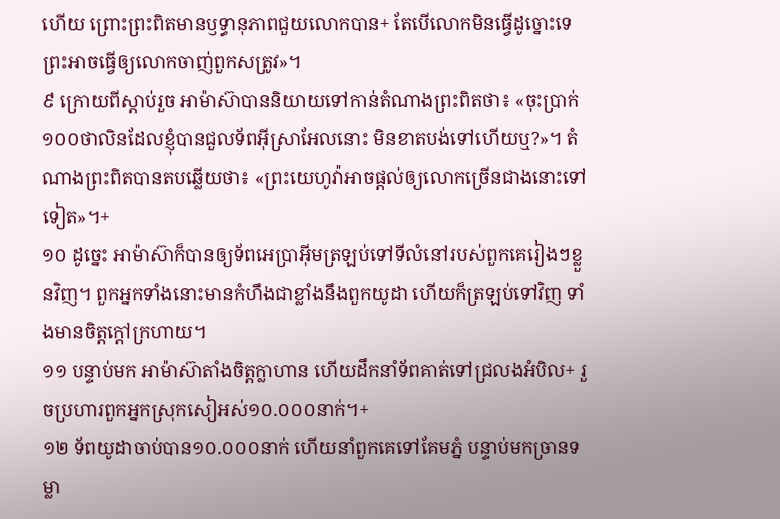ហើយ ព្រោះព្រះពិតមានឫទ្ធានុភាពជួយលោកបាន+ តែបើលោកមិនធ្វើដូច្នោះទេ ព្រះអាចធ្វើឲ្យលោកចាញ់ពួកសត្រូវ»។
៩ ក្រោយពីស្ដាប់រួច អាម៉ាស៊ាបាននិយាយទៅកាន់តំណាងព្រះពិតថា៖ «ចុះប្រាក់១០០ថាលិនដែលខ្ញុំបានជួលទ័ពអ៊ីស្រាអែលនោះ មិនខាតបង់ទៅហើយឬ?»។ តំណាងព្រះពិតបានតបឆ្លើយថា៖ «ព្រះយេហូវ៉ាអាចផ្ដល់ឲ្យលោកច្រើនជាងនោះទៅទៀត»។+
១០ ដូច្នេះ អាម៉ាស៊ាក៏បានឲ្យទ័ពអេប្រាអ៊ីមត្រឡប់ទៅទីលំនៅរបស់ពួកគេរៀងៗខ្លួនវិញ។ ពួកអ្នកទាំងនោះមានកំហឹងជាខ្លាំងនឹងពួកយូដា ហើយក៏ត្រឡប់ទៅវិញ ទាំងមានចិត្តក្ដៅក្រហាយ។
១១ បន្ទាប់មក អាម៉ាស៊ាតាំងចិត្តក្លាហាន ហើយដឹកនាំទ័ពគាត់ទៅជ្រលងអំបិល+ រួចប្រហារពួកអ្នកស្រុកសៀអស់១០.០០០នាក់។+
១២ ទ័ពយូដាចាប់បាន១០.០០០នាក់ ហើយនាំពួកគេទៅគែមភ្នំ បន្ទាប់មកច្រានទម្លា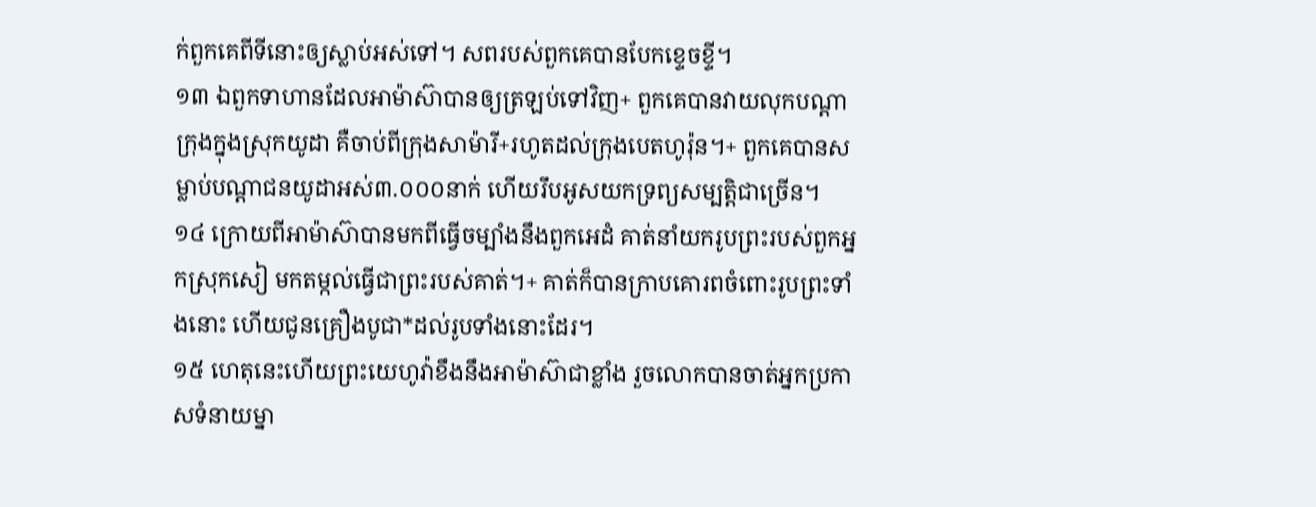ក់ពួកគេពីទីនោះឲ្យស្លាប់អស់ទៅ។ សពរបស់ពួកគេបានបែកខ្ទេចខ្ទី។
១៣ ឯពួកទាហានដែលអាម៉ាស៊ាបានឲ្យត្រឡប់ទៅវិញ+ ពួកគេបានវាយលុកបណ្ដាក្រុងក្នុងស្រុកយូដា គឺចាប់ពីក្រុងសាម៉ារី+រហូតដល់ក្រុងបេតហូរ៉ុន។+ ពួកគេបានសម្លាប់បណ្ដាជនយូដាអស់៣.០០០នាក់ ហើយរឹបអូសយកទ្រព្យសម្បត្តិជាច្រើន។
១៤ ក្រោយពីអាម៉ាស៊ាបានមកពីធ្វើចម្បាំងនឹងពួកអេដំ គាត់នាំយករូបព្រះរបស់ពួកអ្នកស្រុកសៀ មកតម្កល់ធ្វើជាព្រះរបស់គាត់។+ គាត់ក៏បានក្រាបគោរពចំពោះរូបព្រះទាំងនោះ ហើយជូនគ្រឿងបូជា*ដល់រូបទាំងនោះដែរ។
១៥ ហេតុនេះហើយព្រះយេហូវ៉ាខឹងនឹងអាម៉ាស៊ាជាខ្លាំង រួចលោកបានចាត់អ្នកប្រកាសទំនាយម្នា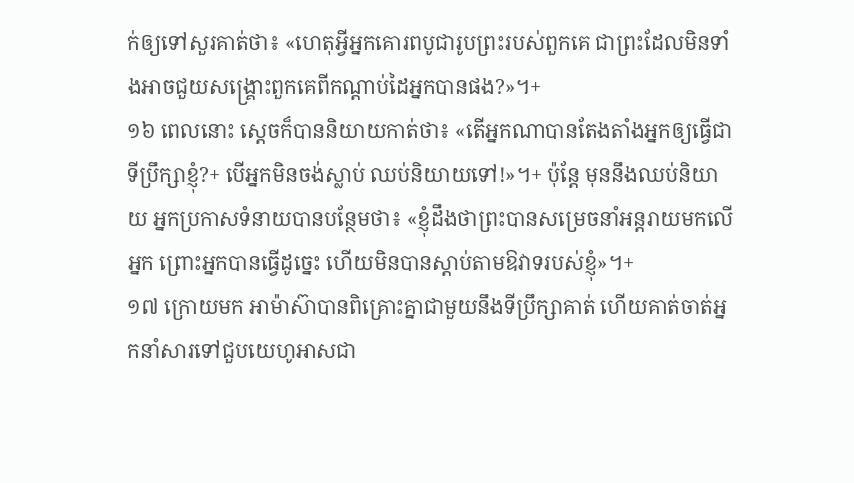ក់ឲ្យទៅសួរគាត់ថា៖ «ហេតុអ្វីអ្នកគោរពបូជារូបព្រះរបស់ពួកគេ ជាព្រះដែលមិនទាំងអាចជួយសង្គ្រោះពួកគេពីកណ្ដាប់ដៃអ្នកបានផង?»។+
១៦ ពេលនោះ ស្ដេចក៏បាននិយាយកាត់ថា៖ «តើអ្នកណាបានតែងតាំងអ្នកឲ្យធ្វើជាទីប្រឹក្សាខ្ញុំ?+ បើអ្នកមិនចង់ស្លាប់ ឈប់និយាយទៅ!»។+ ប៉ុន្តែ មុននឹងឈប់និយាយ អ្នកប្រកាសទំនាយបានបន្ថែមថា៖ «ខ្ញុំដឹងថាព្រះបានសម្រេចនាំអន្តរាយមកលើអ្នក ព្រោះអ្នកបានធ្វើដូច្នេះ ហើយមិនបានស្ដាប់តាមឱវាទរបស់ខ្ញុំ»។+
១៧ ក្រោយមក អាម៉ាស៊ាបានពិគ្រោះគ្នាជាមួយនឹងទីប្រឹក្សាគាត់ ហើយគាត់ចាត់អ្នកនាំសារទៅជួបយេហូអាសជា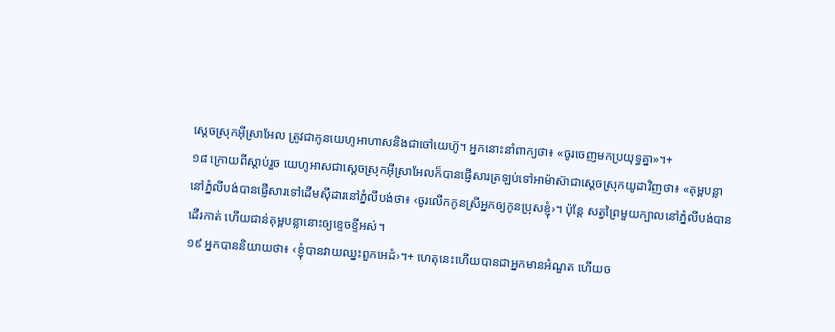ស្ដេចស្រុកអ៊ីស្រាអែល ត្រូវជាកូនយេហូអាហាសនិងជាចៅយេហ៊ូ។ អ្នកនោះនាំពាក្យថា៖ «ចូរចេញមកប្រយុទ្ធគ្នា»។+
១៨ ក្រោយពីស្ដាប់រួច យេហូអាសជាស្ដេចស្រុកអ៊ីស្រាអែលក៏បានផ្ញើសារត្រឡប់ទៅអាម៉ាស៊ាជាស្ដេចស្រុកយូដាវិញថា៖ «គុម្ពបន្លានៅភ្នំលីបង់បានផ្ញើសារទៅដើមស៊ីដារនៅភ្នំលីបង់ថា៖ ‹ចូរលើកកូនស្រីអ្នកឲ្យកូនប្រុសខ្ញុំ›។ ប៉ុន្តែ សត្វព្រៃមួយក្បាលនៅភ្នំលីបង់បានដើរកាត់ ហើយជាន់គុម្ពបន្លានោះឲ្យខ្ទេចខ្ទីអស់។
១៩ អ្នកបាននិយាយថា៖ ‹ខ្ញុំបានវាយឈ្នះពួកអេដំ›។+ ហេតុនេះហើយបានជាអ្នកមានអំណួត ហើយច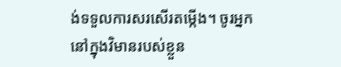ង់ទទួលការសរសើរតម្កើង។ ចូរអ្នកនៅក្នុងវិមានរបស់ខ្លួន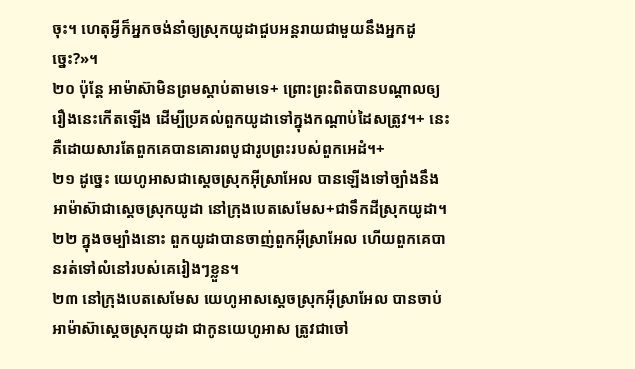ចុះ។ ហេតុអ្វីក៏អ្នកចង់នាំឲ្យស្រុកយូដាជួបអន្តរាយជាមួយនឹងអ្នកដូច្នេះ?»។
២០ ប៉ុន្តែ អាម៉ាស៊ាមិនព្រមស្ដាប់តាមទេ+ ព្រោះព្រះពិតបានបណ្ដាលឲ្យរឿងនេះកើតឡើង ដើម្បីប្រគល់ពួកយូដាទៅក្នុងកណ្ដាប់ដៃសត្រូវ។+ នេះគឺដោយសារតែពួកគេបានគោរពបូជារូបព្រះរបស់ពួកអេដំ។+
២១ ដូច្នេះ យេហូអាសជាស្ដេចស្រុកអ៊ីស្រាអែល បានឡើងទៅច្បាំងនឹងអាម៉ាស៊ាជាស្ដេចស្រុកយូដា នៅក្រុងបេតសេមែស+ជាទឹកដីស្រុកយូដា។
២២ ក្នុងចម្បាំងនោះ ពួកយូដាបានចាញ់ពួកអ៊ីស្រាអែល ហើយពួកគេបានរត់ទៅលំនៅរបស់គេរៀងៗខ្លួន។
២៣ នៅក្រុងបេតសេមែស យេហូអាសស្ដេចស្រុកអ៊ីស្រាអែល បានចាប់អាម៉ាស៊ាស្ដេចស្រុកយូដា ជាកូនយេហូអាស ត្រូវជាចៅ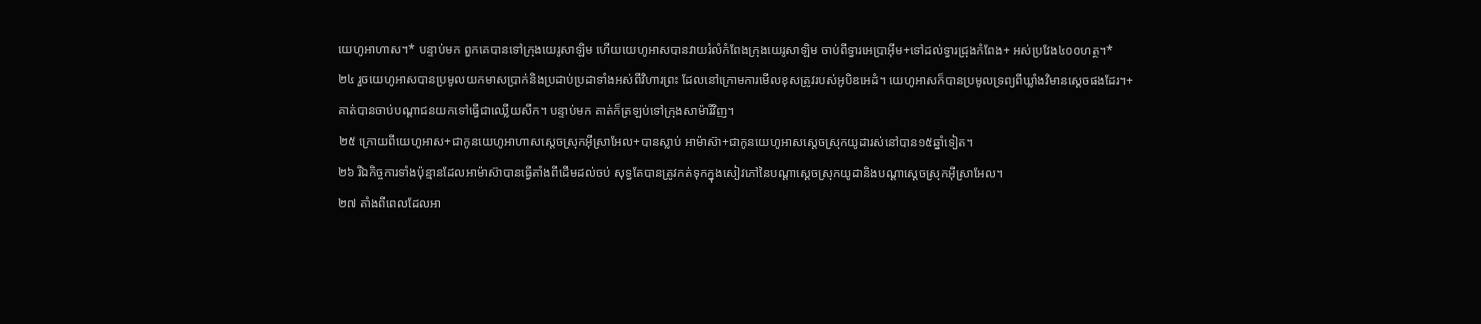យេហូអាហាស។* បន្ទាប់មក ពួកគេបានទៅក្រុងយេរូសាឡិម ហើយយេហូអាសបានវាយរំលំកំពែងក្រុងយេរូសាឡិម ចាប់ពីទ្វារអេប្រាអ៊ីម+ទៅដល់ទ្វារជ្រុងកំពែង+ អស់ប្រវែង៤០០ហត្ថ។*
២៤ រួចយេហូអាសបានប្រមូលយកមាសប្រាក់និងប្រដាប់ប្រដាទាំងអស់ពីវិហារព្រះ ដែលនៅក្រោមការមើលខុសត្រូវរបស់អូបិឌអេដំ។ យេហូអាសក៏បានប្រមូលទ្រព្យពីឃ្លាំងវិមានស្ដេចផងដែរ។+ គាត់បានចាប់បណ្ដាជនយកទៅធ្វើជាឈ្លើយសឹក។ បន្ទាប់មក គាត់ក៏ត្រឡប់ទៅក្រុងសាម៉ារីវិញ។
២៥ ក្រោយពីយេហូអាស+ជាកូនយេហូអាហាសស្ដេចស្រុកអ៊ីស្រាអែល+បានស្លាប់ អាម៉ាស៊ា+ជាកូនយេហូអាសស្ដេចស្រុកយូដារស់នៅបាន១៥ឆ្នាំទៀត។
២៦ រីឯកិច្ចការទាំងប៉ុន្មានដែលអាម៉ាស៊ាបានធ្វើតាំងពីដើមដល់ចប់ សុទ្ធតែបានត្រូវកត់ទុកក្នុងសៀវភៅនៃបណ្ដាស្ដេចស្រុកយូដានិងបណ្ដាស្ដេចស្រុកអ៊ីស្រាអែល។
២៧ តាំងពីពេលដែលអា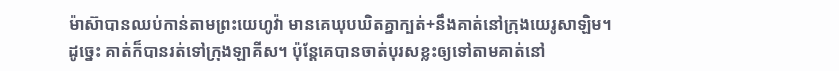ម៉ាស៊ាបានឈប់កាន់តាមព្រះយេហូវ៉ា មានគេឃុបឃិតគ្នាក្បត់+នឹងគាត់នៅក្រុងយេរូសាឡិម។ ដូច្នេះ គាត់ក៏បានរត់ទៅក្រុងឡាគីស។ ប៉ុន្តែគេបានចាត់បុរសខ្លះឲ្យទៅតាមគាត់នៅ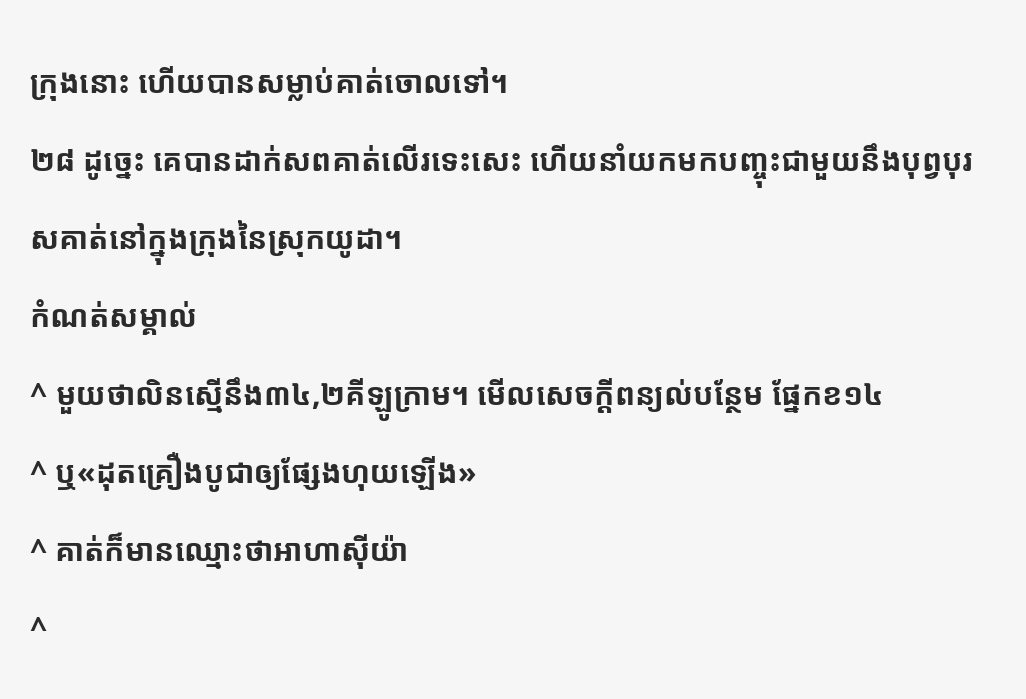ក្រុងនោះ ហើយបានសម្លាប់គាត់ចោលទៅ។
២៨ ដូច្នេះ គេបានដាក់សពគាត់លើរទេះសេះ ហើយនាំយកមកបញ្ចុះជាមួយនឹងបុព្វបុរសគាត់នៅក្នុងក្រុងនៃស្រុកយូដា។
កំណត់សម្គាល់
^ មួយថាលិនស្មើនឹង៣៤,២គីឡូក្រាម។ មើលសេចក្ដីពន្យល់បន្ថែម ផ្នែកខ១៤
^ ឬ«ដុតគ្រឿងបូជាឲ្យផ្សែងហុយឡើង»
^ គាត់ក៏មានឈ្មោះថាអាហាស៊ីយ៉ា
^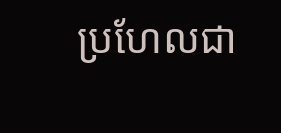ប្រហែលជា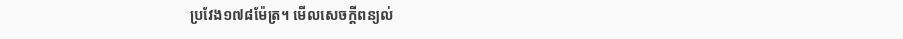ប្រវែង១៧៨ម៉ែត្រ។ មើលសេចក្ដីពន្យល់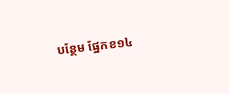បន្ថែម ផ្នែកខ១៤